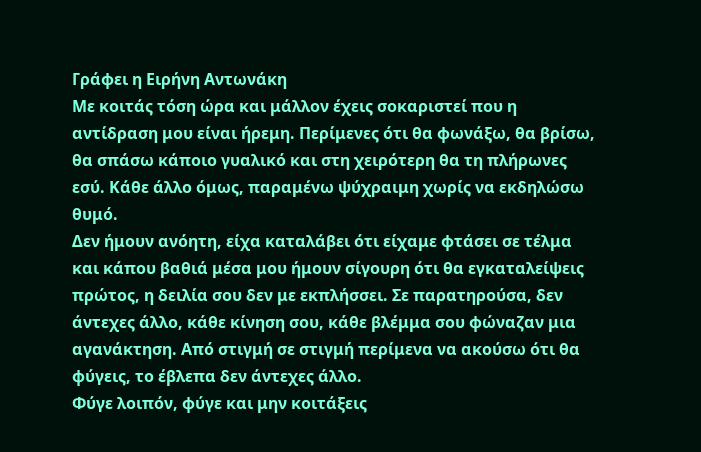Γράφει η Ειρήνη Αντωνάκη
Με κοιτάς τόση ώρα και μάλλον έχεις σοκαριστεί που η αντίδραση μου είναι ήρεμη. Περίμενες ότι θα φωνάξω, θα βρίσω, θα σπάσω κάποιο γυαλικό και στη χειρότερη θα τη πλήρωνες εσύ. Κάθε άλλο όμως, παραμένω ψύχραιμη χωρίς να εκδηλώσω θυμό.
Δεν ήμουν ανόητη, είχα καταλάβει ότι είχαμε φτάσει σε τέλμα και κάπου βαθιά μέσα μου ήμουν σίγουρη ότι θα εγκαταλείψεις πρώτος, η δειλία σου δεν με εκπλήσσει. Σε παρατηρούσα, δεν άντεχες άλλο, κάθε κίνηση σου, κάθε βλέμμα σου φώναζαν μια αγανάκτηση. Από στιγμή σε στιγμή περίμενα να ακούσω ότι θα φύγεις, το έβλεπα δεν άντεχες άλλο.
Φύγε λοιπόν, φύγε και μην κοιτάξεις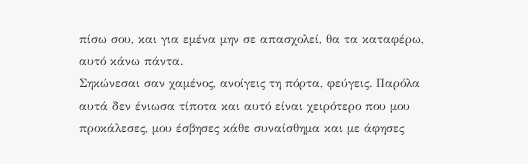πίσω σου, και για εμένα μην σε απασχολεί, θα τα καταφέρω, αυτό κάνω πάντα.
Σηκώνεσαι σαν χαμένος, ανοίγεις τη πόρτα, φεύγεις. Παρόλα αυτά δεν ένιωσα τίποτα και αυτό είναι χειρότερο που μου προκάλεσες, μου έσβησες κάθε συναίσθημα και με άφησες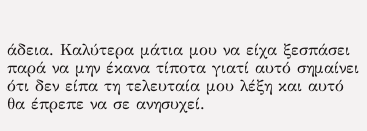άδεια. Καλύτερα μάτια μου να είχα ξεσπάσει παρά να μην έκανα τίποτα γιατί αυτό σημαίνει ότι δεν είπα τη τελευταία μου λέξη και αυτό θα έπρεπε να σε ανησυχεί.